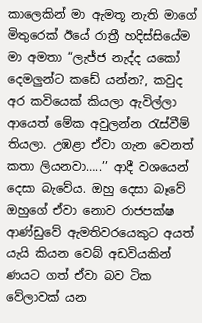කාලෙකින් මා ඇමතූ නැති මාගේ මිතුරෙක් ඊයේ රාත්‍රී හදිස්සියේම මා අමතා “ලැජ්ජ නැද්ද යකෝ දෙමලුන්ට කඩේ යන්න?, කවුද අර කවියෙක් කියලා ඇවිල්ලා ආයෙත් මේක අවුලන්න රැස්වීම් තියලා. උඹළා ඒවා ගැන වෙනත් කතා ලියනවා…..’’ ආදී වශයෙන් දෙසා බැවේය. ඔහු දෙසා බෑවේ ඔහුගේ ඒවා නොව රාජපක්ෂ ආණ්ඩුවේ ඇමතිවරයෙකුට අයත් යැයි කියන වෙබ් අඩවියකින් ණයට ගත් ඒවා බව ටික වේලාවක් යන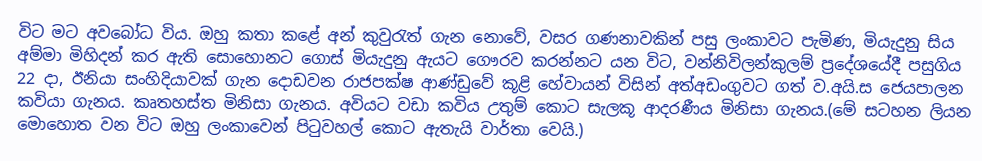විට මට අවබෝධ විය. ඔහු කතා කළේ අන් කුවුරැත් ගැන නොවේ, වසර ගණනාවකින් පසු ලංකාවට පැමිණ, මියැදුනු සිය අම්මා මිහිදන් කර ඇති සොහොනට ගොස් මියැදුනු ඇයට ගෞරව කරන්නට යන විට, වන්නිවිලන්කුලම් ප්‍රදේශයේදී පසුගිය 22 දා, ඊනියා සංහිදියාවක් ගැන දොඩවන රාජපක්ෂ ආණ්ඩුවේ කූළි හේවායන් විසින් අත්අඩංගුවට ගත් ව.අයි.ස ජෙයපාලන කවියා ගැනය. කෘතහස්ත මිනිසා ගැනය. අවියට වඩා කවිය උතුම් කොට සැලකූ ආදරණීය මිනිසා ගැනය.(මේ සටහන ලියන මොහොත වන විට ඔහු ලංකාවෙන් පිටුවහල් කොට ඇතැයි වාර්තා වෙයි.)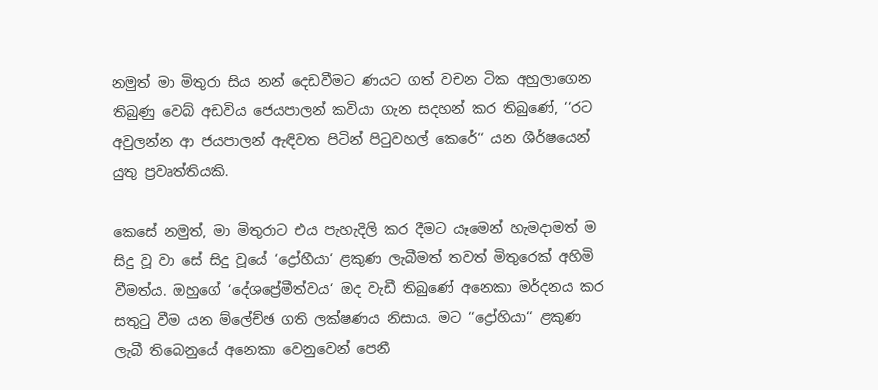නමුත් මා මිතුරා සිය නන් දෙඩවීමට ණයට ගත් වචන ටික අහුලාගෙන තිබුණු වෙබ් අඩවිය ජෙයපාලන් කවියා ගැන සදහන් කර තිබුණේ, ‘‘රට අවුලන්න ආ ජයපාලන් ඇඳිවත පිටින් පිටුවහල් කෙරේ‘‘ යන ශීර්ෂයෙන් යුතු ප්‍රවෘත්තියකි.

කෙසේ නමුත්, මා මිතුරාට එය පැහැදිලි කර දීමට යෑමෙන් හැමදාමත් ම සිදු වූ වා සේ සිදු වූයේ ‘ද්‍රෝහීයා‘ ළකුණ ලැබීමත් තවත් මිතුරෙක් අහිමි වීමත්ය. ඔහුගේ ‘දේශප්‍රේමීත්වය‘ ඔද වැඩී තිබුණේ අනෙකා මර්දනය කර සතුටු වීම යන ම්ලේච්ඡ ගති ලක්ෂණය නිසාය. මට ‘‘ද්‍රෝහියා‘‘ ළකුණ ලැබී තිබෙනුයේ අනෙකා වෙනුවෙන් පෙනී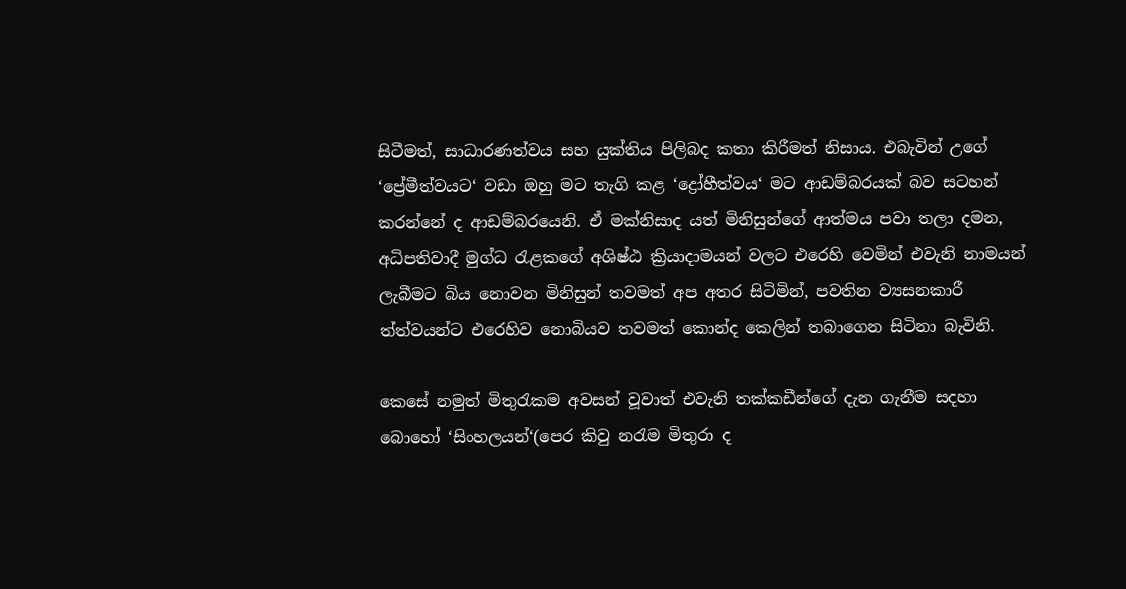සිටීමත්, සාධාරණත්වය සහ යුක්තිය පිලිබද කතා කිරීමත් නිසාය. එබැවින් උගේ ‘ප්‍රේමීත්වයට‘ වඩා ඔහු මට තැගි කළ ‘ද්‍රෝහීත්වය‘ මට ආඩම්බරයක් බව සටහන් කරන්නේ ද ආඩම්බරයෙනි. ඒ මක්නිසාද යත් මිනිසුන්ගේ ආත්මය පවා තලා දමන, අධිපතිවාදී මුග්ධ රැළකගේ අශිෂ්ඨ ක්‍රියාදාමයන් වලට එරෙහි වෙමින් එවැනි නාමයන් ලැබීමට බිය නොවන මිනිසුන් තවමත් අප අතර සිටිමින්, පවතින ව්‍යසනකාරී ත්ත්වයන්ට එරෙහිව නොබියව තවමත් කොන්ද කෙලින් තබාගෙන සිටිනා බැවිනි.

කෙසේ නමුත් මිතුරැකම අවසන් වූවාත් එවැනි තක්කඩීන්ගේ දැන ගැනීම සදහා බොහෝ ‘සිංහලයන්‘(පෙර කිවු නරැම මිතුරා ද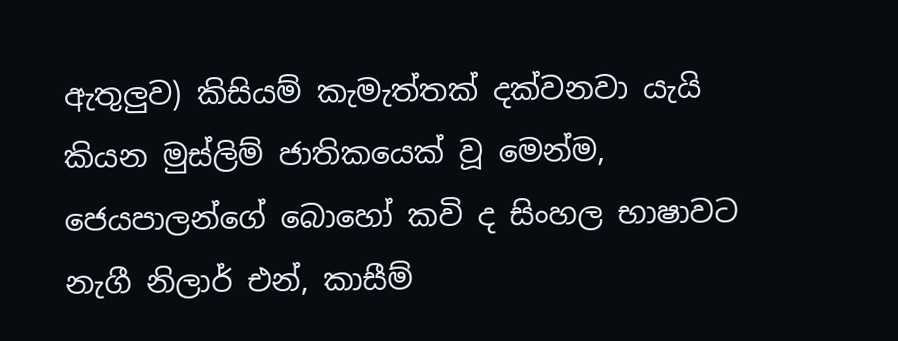ඇතුලුව) කිසියම් කැමැත්තක් දක්වනවා යැයි කියන මුස්ලිම් ජාතිකයෙක් වූ මෙන්ම, ජෙයපාලන්ගේ බොහෝ කවි ද සිංහල භාෂාවට නැගී නිලාර් එන්, කාසීම්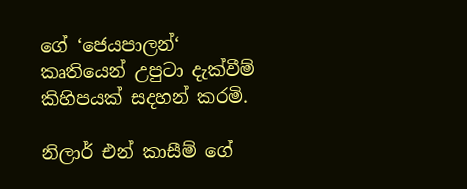ගේ ‘ජෙයපාලන්‘ කෘතියෙන් උපුටා දැක්වීම් කිහිපයක් සදහන් කරමි.

නිලාර් එන් කාසීම් ගේ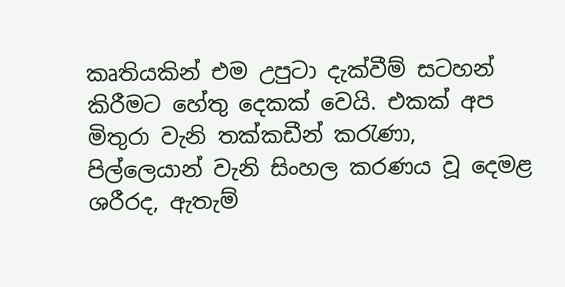කෘතියකින් එම උපුටා දැක්වීම් සටහන් කිරීමට හේතු දෙකක් වෙයි. එකක් අප මිතුරා වැනි තක්කඩීන් කරැණා, පිල්ලෙයාන් වැනි සිංහල කරණය වූ දෙමළ ශරීරද, ඇතැම්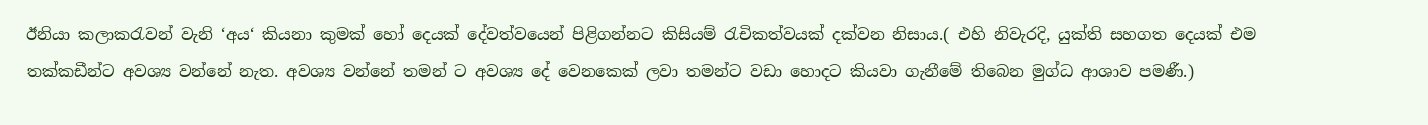ඊනියා කලාකරැවන් වැනි ‘අය‘ කියනා කුමක් හෝ දෙයක් දේවත්වයෙන් පිළිගන්නට කිසියම් රැචිකත්වයක් දක්වන නිසාය.( එහි නිවැරදි, යුක්ති සහගත දෙයක් එම තක්කඩීන්ට අවශ්‍ය වන්නේ නැත. අවශ්‍ය වන්නේ තමන් ට අවශ්‍ය දේ වෙනකෙක් ලවා තමන්ට වඩා හොදට කියවා ගැනීමේ තිබෙන මුග්ධ ආශාව පමණී.)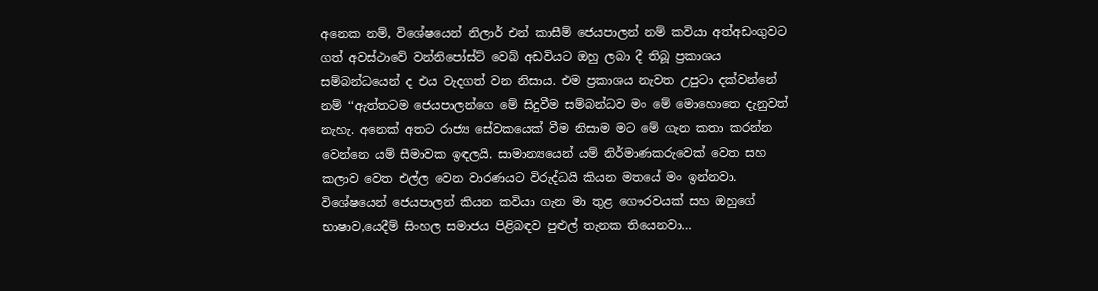අනෙක නම්, විශේෂයෙන් නිලාර් එන් කාසීම් ජෙයපාලන් නම් කවියා අත්අඩංගුවට ගත් අවස්ථාවේ වන්නිපෝස්ට් වෙබ් අඩවියට ඔහු ලබා දී තිබූ ප්‍රකාශය සම්බන්ධයෙන් ද එය වැදගත් වන නිසාය. එම ප්‍රකාශය නැවත උපුටා දක්වන්නේ නම් ‘‘ඇත්තටම ජෙයපාලන්ගෙ මේ සිදුවීම සම්බන්ධව මං මේ මොහොතෙ දැනුවත් නැහැ. අනෙක් අතට රාජ්‍ය සේවකයෙක් වීම නිසාම මට මේ ගැන කතා කරන්න වෙන්නෙ යම් සීමාවක ඉඳලයි. සාමාන්‍යයෙන් යම් නිර්මාණකරුවෙක් වෙත සහ කලාව වෙත එල්ල වෙන වාරණයට විරුද්ධයි කියන මතයේ මං ඉන්නවා. විශේෂයෙන් ජෙයපාලන් කියන කවියා ගැන මා තුළ ගෞරවයක් සහ ඔහුගේ භාෂාව,යෙදීම් සිංහල සමාජය පිළිබඳව පුළුල් තැනක තියෙනවා…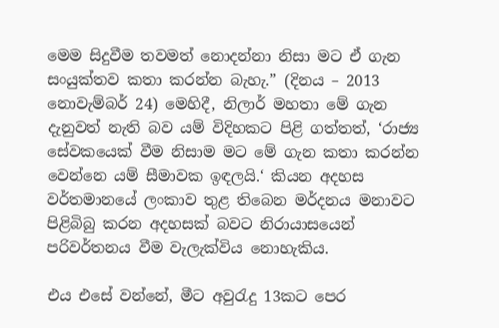මෙම සිදුවීම තවමත් නොදන්නා නිසා මට ඒ ගැන සංයුක්තව කතා කරන්න බැහැ.” (දිනය – 2013 නොවැම්බර් 24) මෙහිදී, නිලාර් මහතා මේ ගැන දැනුවත් නැති බව යම් විදිහකට පිළි ගත්තත්, ‘රාජ්‍ය සේවකයෙක් වීම නිසාම මට මේ ගැන කතා කරන්න වෙන්නෙ යම් සීමාවක ඉඳලයි.‘ කියන අදහස වර්තමානයේ ලංකාව තුළ තිබෙන මර්දනය මනාවට පිළිබිබු කරන අදහසක් බවට නිරායාසයෙන් පරිවර්තනය වීම වැලැක්විය නොහැකිය.

එය එසේ වන්නේ, මීට අවුරැදු 13කට පෙර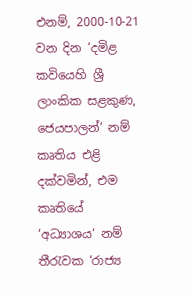එනම්, 2000-10-21 වන දින ‘දමිළ කවියෙහි ශ්‍රී ලාංකික සළකුණ, ජෙයපාලන්‘ නම් කෘතිය එළි දක්වමින්, එම කෘතියේ ‘අධ්‍යාශය‘ නම් තීරැවක ‘රාජ්‍ය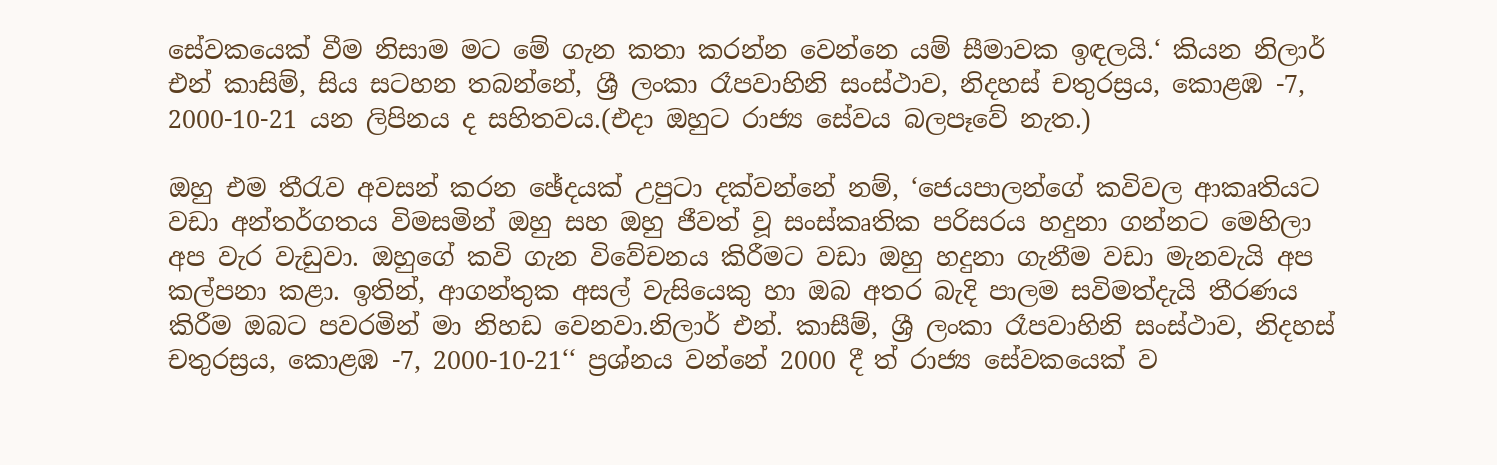සේවකයෙක් වීම නිසාම මට මේ ගැන කතා කරන්න වෙන්නෙ යම් සීමාවක ඉඳලයි.‘ කියන නිලාර් එන් කාසිම්, සිය සටහන තබන්නේ, ශ්‍රී ලංකා රෑපවාහිනි සංස්ථාව, නිදහස් චතුරස්‍රය, කොළඹ -7, 2000-10-21 යන ලිපිනය ද සහිතවය.(එදා ඔහුට රාජ්‍ය සේවය බලපෑවේ නැත.)

ඔහු එම තීරැව අවසන් කරන ඡේදයක් උපුටා දක්වන්නේ නම්, ‘ජෙයපාලන්ගේ කවිවල ආකෘතියට වඩා අන්තර්ගතය විමසමින් ඔහු සහ ඔහු ජීවත් වූ සංස්කෘතික පරිසරය හදුනා ගන්නට මෙහිලා අප වැර වැඩුවා. ඔහුගේ කවි ගැන විවේචනය කිරීමට වඩා ඔහු හදුනා ගැනීම වඩා මැනවැයි අප කල්පනා කළා. ඉතින්, ආගන්තුක අසල් වැසියෙකු හා ඔබ අතර බැදි පාලම සවිමත්දැයි තීරණය කිරීම ඔබට පවරමින් මා නිහඩ වෙනවා.නිලාර් එන්. කාසීම්, ශ්‍රී ලංකා රෑපවාහිනි සංස්ථාව, නිදහස් චතුරස්‍රය, කොළඹ -7, 2000-10-21‘‘ ප්‍රශ්නය වන්නේ 2000 දී ත් රාජ්‍ය සේවකයෙක් ව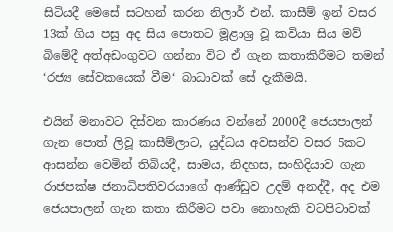සිටියදී මෙසේ සටහන් කරන නිලාර් එන්. කාසීම් ඉන් වසර 13ක් ගිය පසු අද සිය පොතට මූළාශ්‍ර වූ කවියා සිය මව් බිමේදී අත්අඩංගුවට ගන්නා විට ඒ ගැන කතාකිරීමට තමන් ‘රජ්‍ය සේවකයෙක් වීම‘ බාධාවක් සේ දැකීමයි.

එයින් මනාවට දිස්වන කාරණය වන්නේ 2000දී ජෙයපාලන් ගැන පොත් ලිවූ කාසීම්ලාට, යුද්ධය අවසන්ව වසර 5කට ආසන්න වෙමින් තිබියදී, සාමය, නිදහස, සංහිදියාව ගැන රාජපක්ෂ ජනාධිපතිවරයාගේ ආණ්ඩුව උදම් අනද්දී, අද එම ජෙයපාලන් ගැන කතා කිරීමට පවා නොහැකි වටපිටාවක්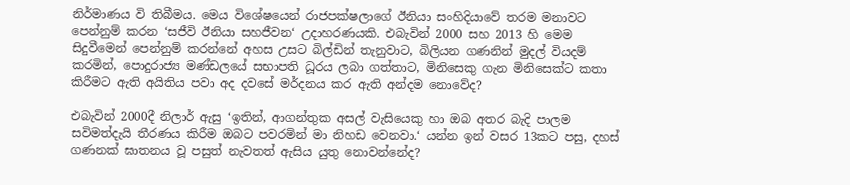නිර්මාණය වි තිබීමය. මෙය විශේෂයෙන් රාජපක්ෂලාගේ ඊනියා සංහිදියාවේ තරම මනාවට පෙන්නුම් කරන ‘සජීවි ඊනියා සහජීවන‘ උදාහරණයකි. එබැවින් 2000 සහ 2013 හි මෙම සිදුවීමෙන් පෙන්නුම් කරන්නේ අහස උසට බිල්ඩින් තැනුවාට, බිලියන ගණනින් මුදල් වියදම් කරමින්, පොදුරාජ්‍ය මණ්ඩලයේ සභාපති ධූරය ලබා ගත්තාට, මිනිසෙකු ගැන මිනිසෙක්ට කතා කිරීමට ඇති අයිතිය පවා අද දවසේ මර්දනය කර ඇති අන්දම නොවේද?

එබැවින් 2000දී නිලාර් ඇසු ‘ඉතින්, ආගන්තුක අසල් වැසියෙකු හා ඔබ අතර බැදි පාලම සවිමත්දැයි තීරණය කිරීම ඔබට පවරමින් මා නිහඩ වෙනවා.‘ යන්න ඉන් වසර 13කට පසු, දහස් ගණනක් ඝාතනය වූ පසුත් නැවතත් ඇසිය යුතු නොවන්නේද?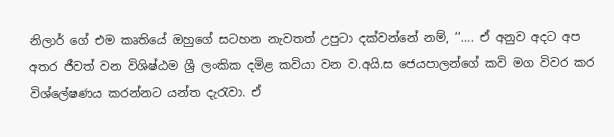නිලාර් ගේ එම කෘතියේ ඔහුගේ සටහන නැවතත් උපුටා දක්වන්නේ නම්, ‘‘…. ඒ අනුව අදට අප අතර ජීවත් වන විශිෂ්ඨම ශ්‍රී ලංකික දමිළ කවියා වන ව.අයි.ස ජෙයපාලන්ගේ කවි මග විවර කර විශ්ලේෂණය කරන්නට යන්ත දැරැවා. ඒ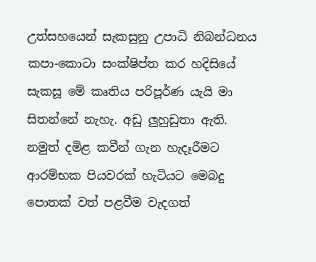උත්සහයෙන් සැකසුනු උපාධි නිබන්ධනය කපා-කොටා සංක්ෂිප්ත කර හදිසියේ සැකසූ මේ කෘතිය පරිපූර්ණ යැයි මා සිතන්නේ නැහැ. අඩු ලුහුඩුතා ඇති. නමුත් දමිළ කවීන් ගැන හැදෑරීමට ආරම්භක පියවරක් හැටියට මෙබදු පොතක් වත් පළවීම වැදගත්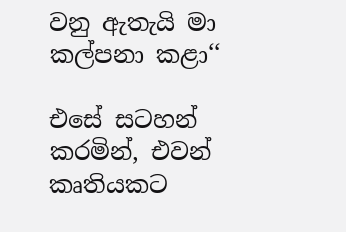වනු ඇතැයි මා කල්පනා කළා‘‘

එසේ සටහන් කරමින්, එවන් කෘතියකට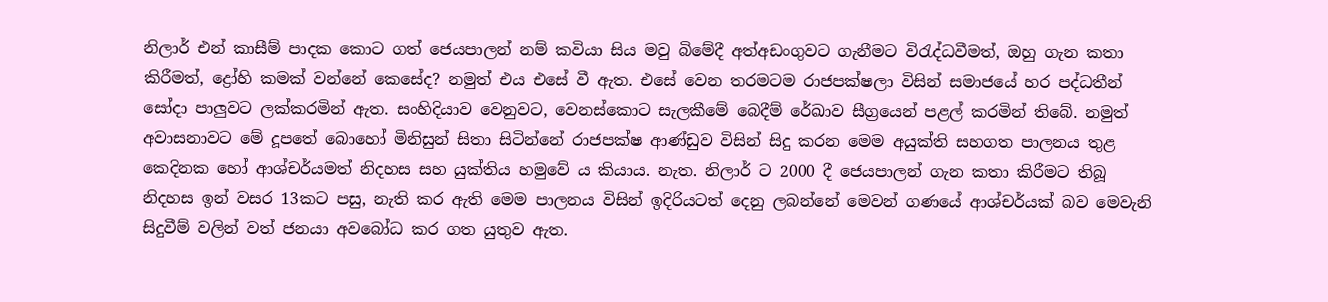නිලාර් එන් කාසීම් පාදක කොට ගත් ජෙයපාලන් නම් කවියා සිය මවු බිමේදී අත්අඩංගුවට ගැනීමට විරැද්ධවීමත්, ඔහු ගැන කතා කිරීමත්, ද්‍රෝහි කමක් වන්නේ කෙසේද? නමුත් එය එසේ වී ඇත. එසේ වෙන තරමටම රාජපක්ෂලා විසින් සමාජයේ හර පද්ධතීන් සෝදා පාලුවට ලක්කරමින් ඇත. සංහිදියාව වෙනුවට, වෙනස්කොට සැලකීමේ බෙදීම් රේඛාව සීග්‍රයෙන් පළල් කරමින් තිබේ. නමුත් අවාසනාවට මේ දූපතේ බොහෝ මිනිසුන් සිතා සිටින්නේ රාජපක්ෂ ආණ්ඩුව විසින් සිදු කරන මෙම අයුක්ති සහගත පාලනය තුළ කෙදිනක හෝ ආශ්චර්යමත් නිදහස සහ යුක්තිය හමුවේ ය කියාය. නැත. නිලාර් ට 2000 දී ජෙයපාලන් ගැන කතා කිරීමට තිබූ නිදහස ඉන් වසර 13කට පසු, නැති කර ඇති මෙම පාලනය විසින් ඉදිරියටත් දෙනු ලබන්නේ මෙවන් ගණයේ ආශ්චර්යක් බව මෙවැනි සිදුවීම් වලින් වත් ජනයා අවබෝධ කර ගත යුතුව ඇත.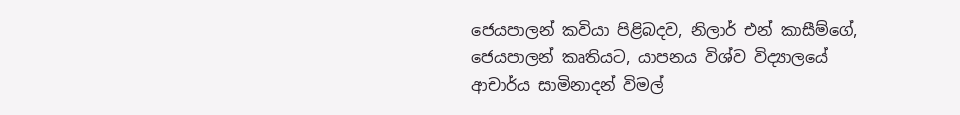ජෙයපාලන් කවියා පිළිබදව, නිලාර් එන් කාසීම්ගේ, ජෙයපාලන් කෘතියට, යාපනය විශ්ව විද්‍යාලයේ ආචාර්ය සාමිනාදන් විමල්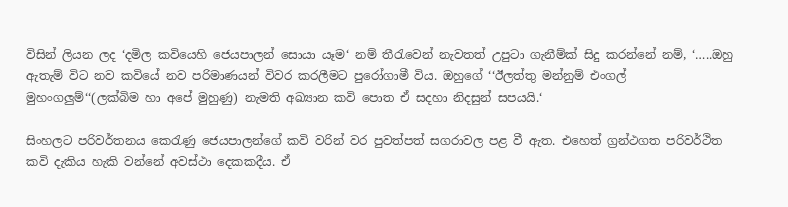විසින් ලියන ලද ‘දමිල කවියෙහි ජෙයපාලන් සොයා යෑම‘ නම් තීරැවෙන් නැවතත් උපුටා ගැනීම්ක් සිදු කරන්නේ නම්, ‘…..ඔහු ඇතැම් විට නව කවියේ නව පරිමාණයන් විවර කරලීමට පුරෝගාමී විය. ඔහුගේ ‘‘ඊලත්තු මන්නුම් එංගල් මුහංගලුම්‘‘(ලක්බිම හා අපේ මුහුණු) නැමති අඛ්‍යාන කවි පොත ඒ සදහා නිදසුන් සපයයි.‘

සිංහලට පරිවර්තනය කෙරැණු ජෙයපාලන්ගේ කවි වරින් වර පුවත්පත් සගරාවල පළ වී ඇත. එහෙත් ග්‍රන්ථගත පරිවර්ථිත කවි දැකිය හැකි වන්නේ අවස්ථා දෙකකදීය. ඒ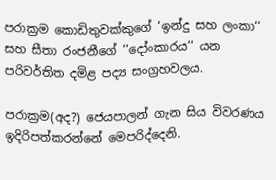පරාක්‍රම කොඩිතුවක්කුගේ ‘ඉන්දු සහ ලංකා‘‘ සහ සීතා රංජනීගේ ‘‘දෝංකාරය‘‘ යන පරිවර්තිත දමිළ පද්‍ය සංග්‍රහවලය.

පරාක්‍රම(අද?) ජෙයපාලන් ගැන සිය විවරණය ඉදිරිපත්කරන්නේ මෙපරිද්දෙනි.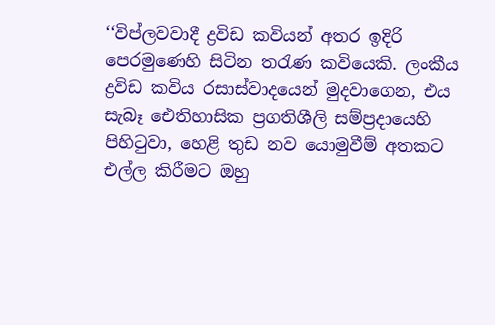‘‘විප්ලවවාදී ද්‍රවිඩ කවියන් අතර ඉදිරි පෙරමුණෙහි සිටින තරැණ කවියෙකි. ලංකීය ද්‍රවිඩ කවිය රසාස්වාදයෙන් මුදවාගෙන, එය සැබෑ ඓතිහාසික ප්‍රගතිශීලි සම්ප්‍රදායෙහි පිහිටුවා, හෙළි තුඩ නව යොමුවීම් අතකට එල්ල කිරීමට ඔහු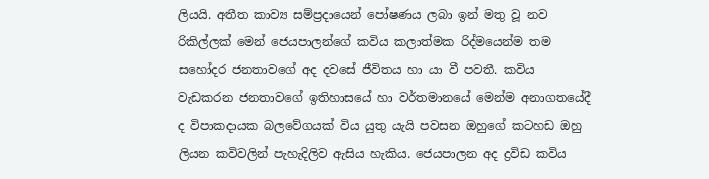ලියයි. අතීත කාව්‍ය සම්ප්‍රදායෙන් පෝෂණය ලබා ඉන් මතු වූ නව රිකිල්ලක් මෙන් ජෙයපාලන්ගේ කවිය කලාත්මක රිද්මයෙන්ම තම සහෝදර ජනතාවගේ අද දවසේ ජීවිතය හා යා වී පවතී. කවිය වැඩකරන ජනතාවගේ ඉතිහාසයේ හා වර්තමානයේ මෙන්ම අනාගතයේදී ද විපාකදායක බලවේගයක් විය යුතු යැයි පවසන ඔහුගේ කටහඩ ඔහු ලියන කවිවලින් පැහැදිලිව ඇසිය හැකිය. ජෙයපාලන අද ද්‍රවිඩ කවිය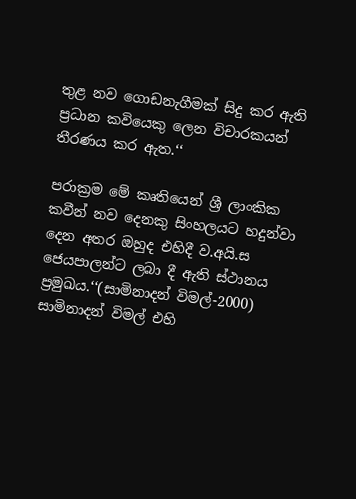තුළ නව ගොඩනැගීමක් සිදු කර ඇති ප්‍රධාන කවියෙකු ලෙන විචාරකයන් තීරණය කර ඇත.‘‘

පරාක්‍රම මේ කෘතියෙන් ශ්‍රී ලාංකික කවීන් නව දෙනකු සිංහලයට හදුන්වා දෙන අතර ඔහුද එහිදී ව.අයි.ස ජෙයපාලන්ට ලබා දී ඇති ස්ථානය ප්‍රමුඛය.‘‘(සාමිනාදන් විමල්-2000) සාමිනාදන් විමල් එහි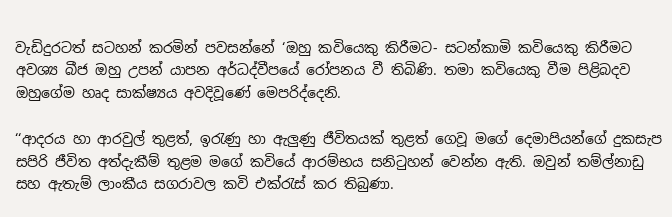වැඩිදුරටත් සටහන් කරමින් පවසන්නේ ‘ඔහු කවියෙකු කිරීමට- සටන්කාමි කවියෙකු කිරීමට අවශ්‍ය බීජ ඔහු උපන් යාපන අර්ධද්වීපයේ රෝපනය වී තිබිණි. තමා කවියෙකු වීම පිළිබදව ඔහුගේම හෘද සාක්ෂ්‍යය අවදිවූණේ මෙපරිද්දෙනි.

‘‘ආදරය හා ආරවුල් තුළත්, ඉරැණු හා ඇලුණු ජීවිතයක් තුළත් ගෙවූ මගේ දෙමාපියන්ගේ දුකසැප සපිරි ජීවිත අත්දැකීම් තුළම මගේ කවියේ ආරම්භය සනිටුහන් වෙන්න ඇති. ඔවුන් තම්ල්නාඩු සහ ඇතැම් ලාංකීය සගරාවල කවි එක්රැස් කර තිබුණා.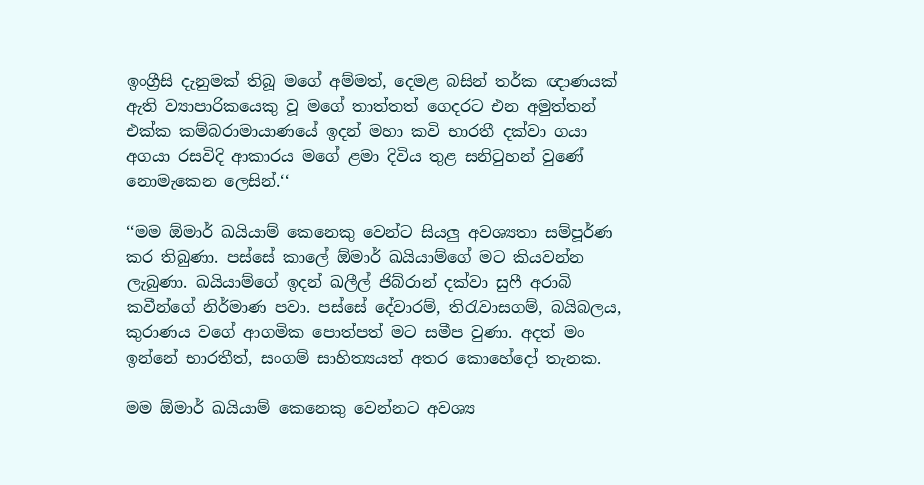ඉංග්‍රීසි දැනුමක් තිබූ මගේ අම්මත්, දෙමළ බසින් තර්ක ඥාණයක් ඇති ව්‍යාපාරිකයෙකු වූ මගේ තාත්තත් ගෙදරට එන අමුත්තන් එක්ක කම්බරාමායාණයේ ඉදන් මහා කවි භාරතී දක්වා ගයා අගයා රසවිදි ආකාරය මගේ ළමා දිවිය තුළ සනිටුහන් වුණේ නොමැකෙන ලෙසින්.‘‘

‘‘මම ඕමාර් ඛයියාම් කෙනෙකු වෙන්ට සියලු අවශ්‍යතා සම්පූර්ණ කර තිබුණා. පස්සේ කාලේ ඕමාර් ඛයියාම්ගේ මට කියවන්න ලැබුණා. ඛයියාම්ගේ ඉදන් ඛලීල් ජිබ්රාන් දක්වා සුෆී අරාබි කවීන්ගේ නිර්මාණ පවා. පස්සේ දේවාරම්, තිරැවාසගම්, බයිබලය, කුරාණය වගේ ආගමික පොත්පත් මට සමීප වුණා. අදත් මං ඉන්නේ භාරතීත්, සංගම් සාහිත්‍යයත් අතර කොහේදෝ තැනක.

මම ඕමාර් ඛයියාම් කෙනෙකු වෙන්නට අවශ්‍ය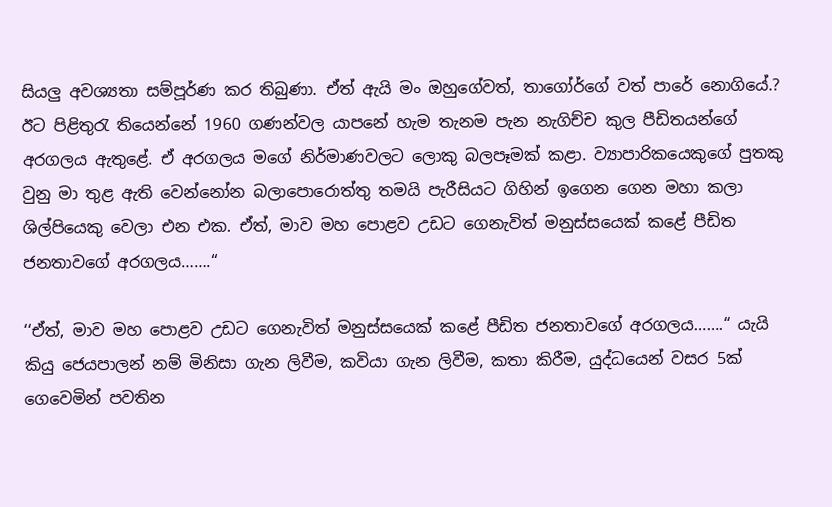සියලු අවශ්‍යතා සම්පූර්ණ කර තිබුණා. ඒත් ඇයි මං ඔහුගේවත්, තාගෝර්ගේ වත් පාරේ නොගියේ.? ඊට පිළිතුරැ තියෙන්නේ 1960 ගණන්වල යාපනේ හැම තැනම පැන නැගිච්ච කුල පීඩිතයන්ගේ අරගලය ඇතුළේ. ඒ අරගලය මගේ නිර්මාණවලට ලොකු බලපෑමක් කළා. ව්‍යාපාරිකයෙකුගේ පුතකු වුනු මා තුළ ඇති වෙන්නෝන බලාපොරොත්තු තමයි පැරීසියට ගිහින් ඉගෙන ගෙන මහා කලා ශිල්පියෙකු වෙලා එන එක. ඒත්, මාව මහ පොළව උඩට ගෙනැවිත් මනුස්සයෙක් කළේ පීඩිත ජනතාවගේ අරගලය…….“

‘‘ඒත්, මාව මහ පොළව උඩට ගෙනැවිත් මනුස්සයෙක් කළේ පීඩිත ජනතාවගේ අරගලය…….“ යැයි කියු ජෙයපාලන් නම් මිනිසා ගැන ලිවීම, කවියා ගැන ලිවීම, කතා කිරීම, යුද්ධයෙන් වසර 5ක් ගෙවෙමින් පවතින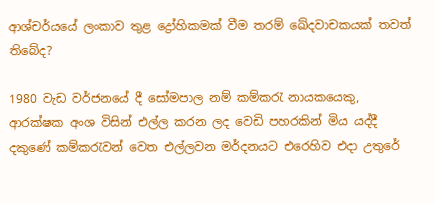ආශ්චර්යයේ ලංකාව තුළ ද්‍රෝහිකමක් වීම තරම් ඛේදවාචකයක් තවත් තිබේද?

1980 වැඩ වර්ජනයේ දී සෝමපාල නම් කම්කරැ නායකයෙකු, ආරක්ෂක අංශ විසින් එල්ල කරන ලද වෙඩි පහරකින් මිය යද්දී දකුණේ කම්කරැවන් වෙත එල්ලවන මර්දනයට එරෙහිව එදා උතුරේ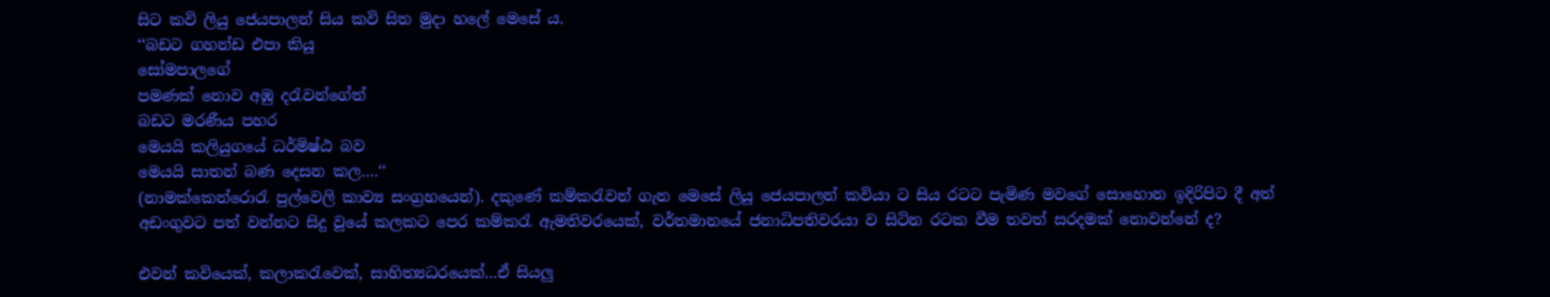සිට කවි ලියු ජෙයපාලන් සිය කවි සිත මුදා හලේ මෙසේ ය.
‘‘බඩට ගහන්ඩ එපා කියූ
සෝමපාලගේ
පමණක් නොව අඹු දරැවන්ගේත්
බඩට මරණීය පහර
මෙයයි කලියුගයේ ධර්මිෂ්ඨ බව
මෙයයි සාතන් බණ දෙසන කල….‘‘
(නාමක්කෙන්රොරැ පුල්වෙලි කාව්‍ය සංග්‍රහයෙන්). දකුණේ කම්කරැවන් ගැන මෙසේ ලියූ ජෙයපාලන් කවියා ට සිය රටට පැමිණ මවගේ සොහොන ඉදිරිපිට දී අත් අඩංගුවට පත් වන්නට සිදු වූයේ කලකට පෙර කම්කරැ ඇමතිවරයෙක්, වර්තමානයේ ජනාධිපතිවරයා ව සිටින රටක වීම තවත් සරදමක් නොවන්නේ ද?

එවන් කවියෙක්, කලාකරැවෙක්, සාහිත්‍යධරයෙක්…ඒ සියලු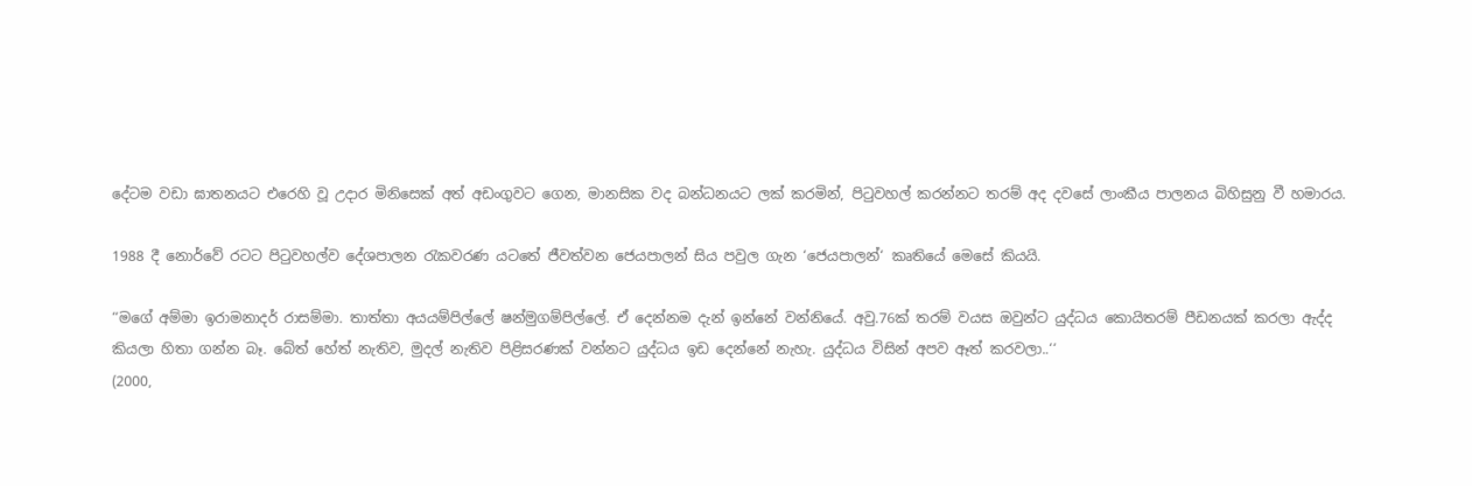දේටම වඩා ඝාතනයට එරෙහි වූ උදාර මිනිසෙක් අත් අඩංගුවට ගෙන, මානසික වද බන්ධනයට ලක් කරමින්, පිටුවහල් කරන්නට තරම් අද දවසේ ලාංකීය පාලනය බිහිසුනු වී හමාරය.

1988 දී නොර්වේ රටට පිටුවහල්ව දේශපාලන රැකවරණ යටතේ ජීවත්වන ජෙයපාලන් සිය පවුල ගැන ‘ජෙයපාලන්‘ කෘතියේ මෙසේ කියයි.

‘‘මගේ අම්මා ඉරාමනාදර් රාසම්මා. තාත්තා අයයම්පිල්ලේ ෂන්මුගම්පිල්ලේ. ඒ දෙන්නම දැන් ඉන්නේ වන්නියේ. අවු.76ක් තරම් වයස ඔවුන්ට යුද්ධය කොයිතරම් පීඩනයක් කරලා ඇද්ද කියලා හිතා ගන්න බෑ. බේත් හේත් නැතිව, මුදල් නැතිව පිළිසරණක් වන්නට යුද්ධය ඉඩ දෙන්නේ නැහැ. යුද්ධය විසින් අපව ඈත් කරවලා..‘‘
(2000,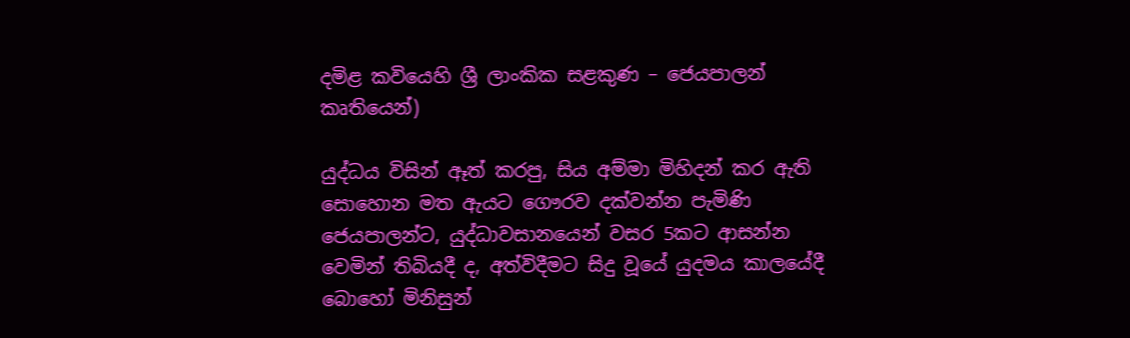දමිළ කවියෙහි ශ්‍රී ලාංකික සළකුණ – ජෙයපාලන් කෘතියෙන්)

යුද්ධය විසින් ඈත් කරපු, සිය අම්මා මිහිදන් කර ඇති සොහොන මත ඇයට ගෞරව දක්වන්න පැමිණි ජෙයපාලන්ට, යුද්ධාවසානයෙන් වසර 5කට ආසන්න වෙමින් තිබියදී ද, අත්විදීමට සිදු වූයේ යුදමය කාලයේදී බොහෝ මිනිසුන්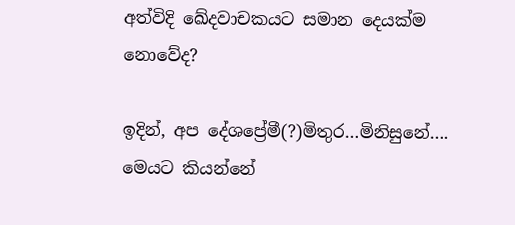අත්විදි ඛේදවාචකයට සමාන දෙයක්ම නොවේද?

ඉදින්, අප දේශප්‍රේමී(?)මිතුර…මිනිසුනේ…. මෙයට කියන්නේ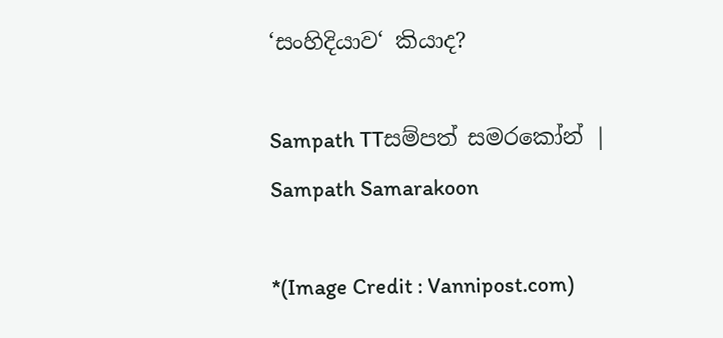‘සංහිදියාව‘ කියාද?

Sampath TTසම්පත් සමරකෝන් | Sampath Samarakoon

*(Image Credit : Vannipost.com)